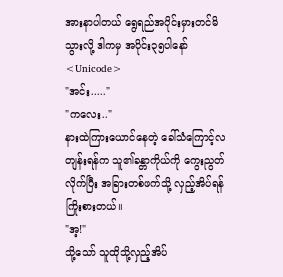အားနာပါတယ် ရွေရည်အပိုင်းမှားတင်မိသွားလို့ ဒါကမှ အပိုင်း၃၅ပါနော်
<Unicode>
"အင်း....."
"ကလေး.."
နားထဲကြားယောင်နေတဲ့ ခေါ်သံကြောင့်လတျန်းရန်က သူ၏ခန္တာကိုယ်ကို ကွေးညွတ်လိုက်ပြီး အခြားတစ်ဖက်သို့ လှည့်အိပ်ရန်ကြိုးစားတယ်။
"အ့!"
သို့သော် သူထိုသို့လှည့်အိပ်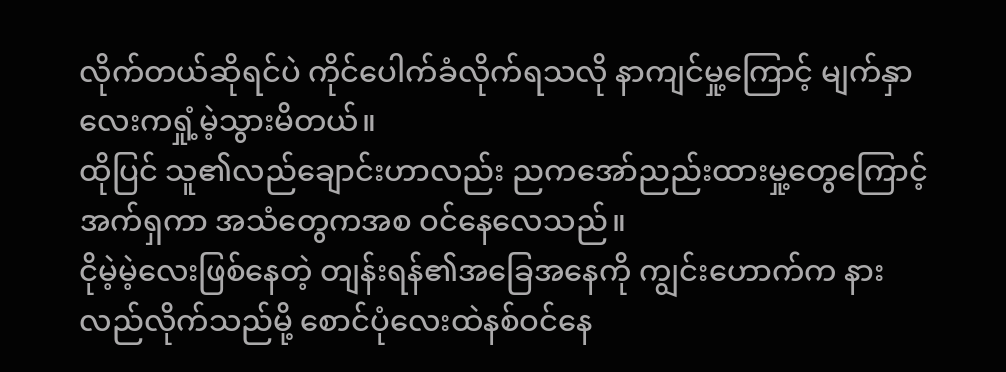လိုက်တယ်ဆိုရင်ပဲ ကိုင်ပေါက်ခံလိုက်ရသလို နာကျင်မှု့ကြောင့် မျက်နှာလေးကရှုံ့မဲ့သွားမိတယ်။
ထိုပြင် သူ၏လည်ချောင်းဟာလည်း ညကအော်ညည်းထားမှု့တွေကြောင့် အက်ရှကာ အသံတွေကအစ ဝင်နေလေသည်။
ငိုမဲ့မဲ့လေးဖြစ်နေတဲ့ တျန်းရန်၏အခြေအနေကို ကျွင်းဟောက်က နားလည်လိုက်သည်မို့ စောင်ပုံလေးထဲနစ်ဝင်နေ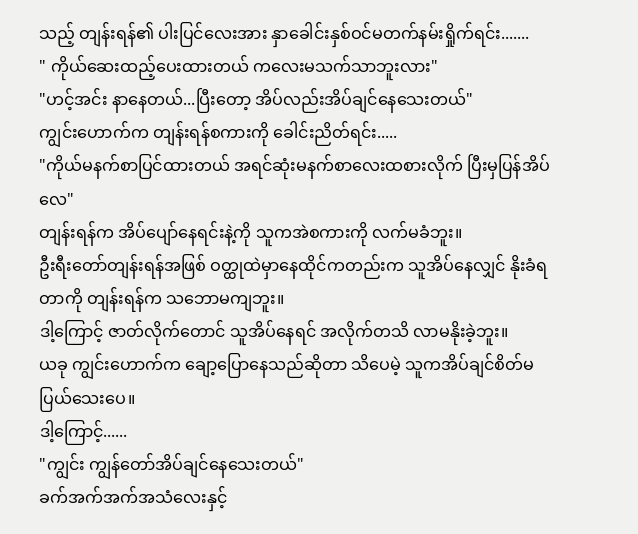သည့် တျန်းရန်၏ ပါးပြင်လေးအား နှာခေါင်းနှစ်ဝင်မတက်နမ်းရှိုက်ရင်း.......
" ကိုယ်ဆေးထည့်ပေးထားတယ် ကလေးမသက်သာဘူးလား"
"ဟင့်အင်း နာနေတယ်...ပြီးတော့ အိပ်လည်းအိပ်ချင်နေသေးတယ်"
ကျွင်းဟောက်က တျန်းရန်စကားကို ခေါင်းညိတ်ရင်း.....
"ကိုယ်မနက်စာပြင်ထားတယ် အရင်ဆုံးမနက်စာလေးထစားလိုက် ပြီးမှပြန်အိပ်လေ"
တျန်းရန်က အိပ်ပျော်နေရင်းနဲ့ကို သူကအဲစကားကို လက်မခံဘူး။
ဦးရီးတော်တျန်းရန်အဖြစ် ဝတ္ထုထဲမှာနေထိုင်ကတည်းက သူအိပ်နေလျှင် နိုးခံရတာကို တျန်းရန်က သဘောမကျဘူး။
ဒါ့ကြောင့် ဇာတ်လိုက်တောင် သူအိပ်နေရင် အလိုက်တသိ လာမနိုးခဲ့ဘူး။
ယခု ကျွင်းဟောက်က ချော့ပြောနေသည်ဆိုတာ သိပေမဲ့ သူကအိပ်ချင်စိတ်မပြယ်သေးပေ။
ဒါ့ကြောင့်......
"ကျွင်း ကျွန်တော်အိပ်ချင်နေသေးတယ်"
ခက်အက်အက်အသံလေးနှင့်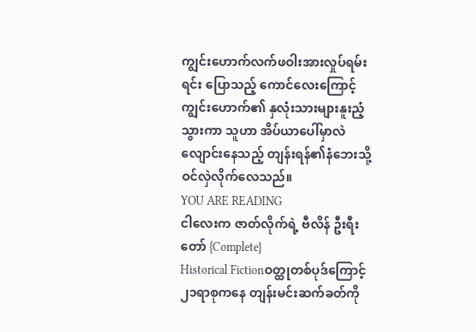ကျွင်းဟောက်လက်ဖဝါးအားလှုပ်ရမ်းရင်း ပြောသည့် ကောင်လေးကြောင့် ကျွင်းဟောက်၏ နှလုံးသားများနူးညံ့သွားကာ သူဟာ အိပ်ယာပေါ်မှာလဲလျောင်းနေသည့် တျန်းရန်၏နံဘေးသို့ ဝင်လှဲလိုက်လေသည်။
YOU ARE READING
ငါလေးက ဇာတ်လိုက်ရဲ့ ဗီလိန် ဦးရီးတော် {Complete}
Historical Fictionဝတ္ထုတစ်ပုဒ်ကြောင့် ၂၁ရာစုကနေ တျန်းမင်းဆက်ခတ်ကို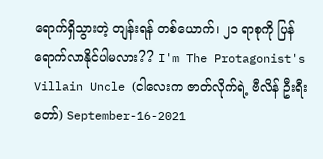ရောက်ရှိသွားတဲ့ တျန်းရန် တစ်ယောက်၊ ၂၁ ရာစုကို ပြန်ရောက်လာနိုင်ပါမလား?? I'm The Protagonist's Villain Uncle (ငါလေးက ဇာတ်လိုက်ရဲ့ ဗီလိန် ဦးရီးတော်) September-16-2021